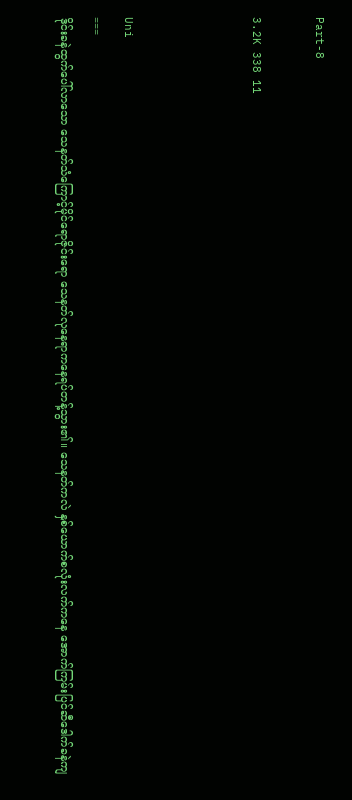Part-8

3.2K 338 11



Uni
===
ဒိုင်းခနဲထွက်ပေါ်လာသော သေနတ်သံကြောင့်မိုင်ရောဇိုင်းရော သေနတ်လုနေရာကနေရပ်တန့်သွား၏။ သေနတ်ကလဲ နှစ်ယောက်စလုံးလက်ကနေ အောက်ကြမ်းပြင်ဆီဒေါက်ခနဲကျ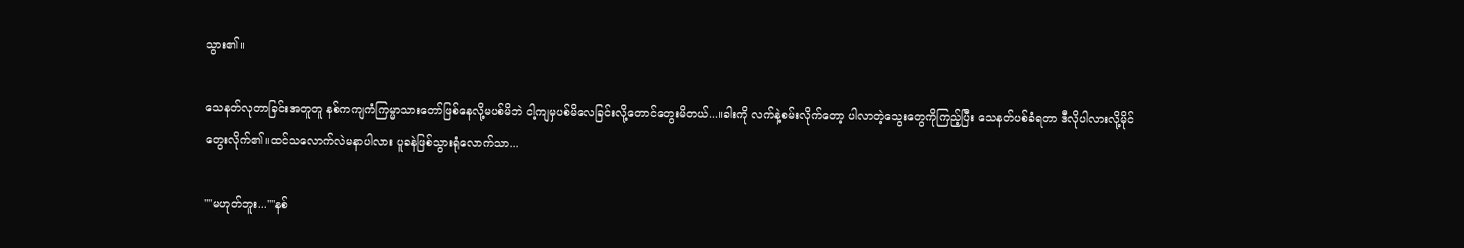သွား၏။

သေနတ်လုတာခြင်းအတူတူ နစ်ကကျကံကြမ္မာသားတော်ဖြစ်နေလို့မပစ်မိဘဲ ငါ့ကျမှပစ်မိလေခြင်းလို့တောင်တွေးမိတယ်...။ခါးကို လက်နဲ့စမ်းလိုက်တော့ ပါလာတဲ့သွေးတွေကိုကြည့်ပြီး သေနတ်ပစ်ခံရတာ ဒီလိုပါလားလို့မိုင်တွေးလိုက်၏။ထင်သလောက်လဲမနာပါလား ပူခနဲဖြစ်သွားရုံလောက်သာ...

""မဟုတ်ဘူး...""နစ်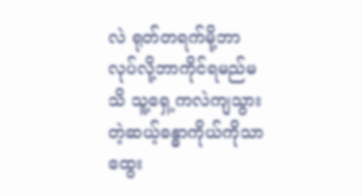လဲ ရုတ်တရက်မို့ဘာလုပ်လို့ဘာကိုင်ရမည်မသိ သူ့ရှေ့ကလဲကျသွားတဲ့ဆယ့်ခန္ဓာကိုယ်ကိုသာထွေး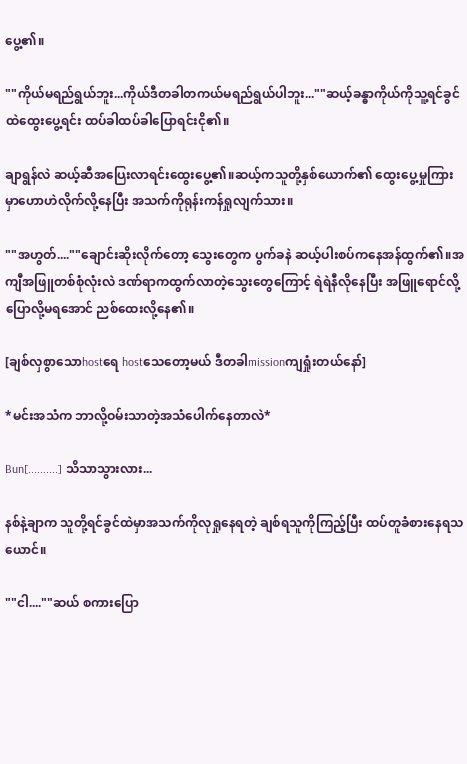ပွေ့၏။

""ကိုယ်မရည်ရွယ်ဘူး...ကိုယ်ဒီတခါတကယ်မရည်ရွယ်ပါဘူး...""ဆယ့်ခန္ဓာကိုယ်ကိုသူ့ရင်ခွင်ထဲထွေးပွေ့ရင်း ထပ်ခါထပ်ခါပြောရင်းငို၏။

ချာရွန်လဲ ဆယ့်ဆီအပြေးလာရင်းထွေးပွေ့၏။ဆယ့်ကသူတို့နှစ်ယောက်၏ ထွေးပွေ့မှုကြားမှာဟောဟဲလိုက်လို့နေပြီး အသက်ကိုရုန်းကန်ရှုလျက်သား။

""အဟွတ်....""ချောင်းဆိုးလိုက်တော့ သွေးတွေက ပွက်ခနဲ ဆယ့်ပါးစပ်ကနေအန်ထွက်၏။အကျီအဖြူတစ်စုံလုံးလဲ ဒဏ်ရာကထွက်လာတဲ့သွေးတွေကြောင့် ရဲရဲနီလိုနေပြီး အဖြူရောင်လို့ပြောလို့မရအောင် ညစ်ထေးလို့နေ၏။

[ချစ်လှစွာသောhostရေ hostသေတော့မယ် ဒီတခါmissionကျရှုံးတယ်နော်]

*မင်းအသံက ဘာလို့ဝမ်းသာတဲ့အသံပေါက်နေတာလဲ*

Bun[..........] သိသာသွားလား...

နစ်နဲ့ချာက သူတို့ရင်ခွင်ထဲမှာအသက်ကိုလုရှုနေရတဲ့ ချစ်ရသူကိုကြည့်ပြီး ထပ်တူခံစားနေရသယောင်။

""ငါ....""ဆယ် စကားပြော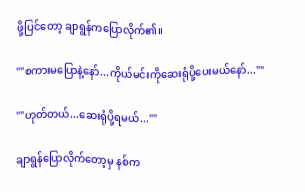ဖို့ပြင်တော့ ချာရွန်ကပြောလိုက်၏။

""စကားမပြောနဲ့နော်...ကိုယ်မင်းကိုဆေးရုံပို့ပေးမယ်နော်...""

""ဟုတ်တယ်...ဆေးရုံပို့ရမယ်...""

ချာရွန်ပြောလိုက်တော့မှ နစ်က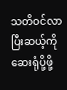သတိဝင်လာပြီးဆယ့်ကို ဆေးရုံပို့ဖို့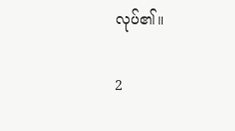လုပ်၏။

2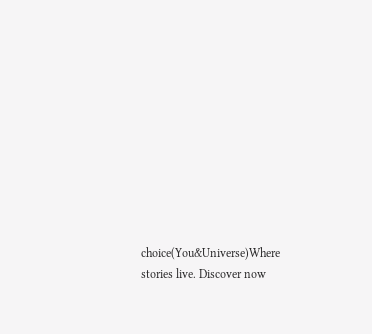choice(You&Universe)Where stories live. Discover now